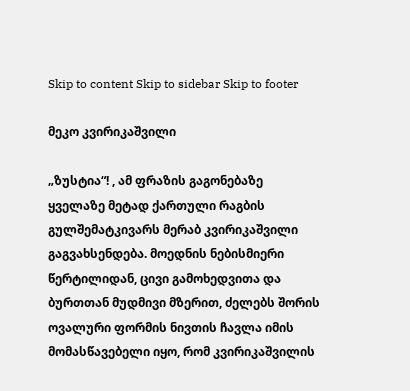Skip to content Skip to sidebar Skip to footer

მეკო კვირიკაშვილი

„ზუსტია“! , ამ ფრაზის გაგონებაზე ყველაზე მეტად ქართული რაგბის გულშემატკივარს მერაბ კვირიკაშვილი გაგვახსენდება. მოედნის ნებისმიერი წერტილიდან, ცივი გამოხედვითა და ბურთთან მუდმივი მზერით, ძელებს შორის ოვალური ფორმის ნივთის ჩავლა იმის მომასწავებელი იყო, რომ კვირიკაშვილის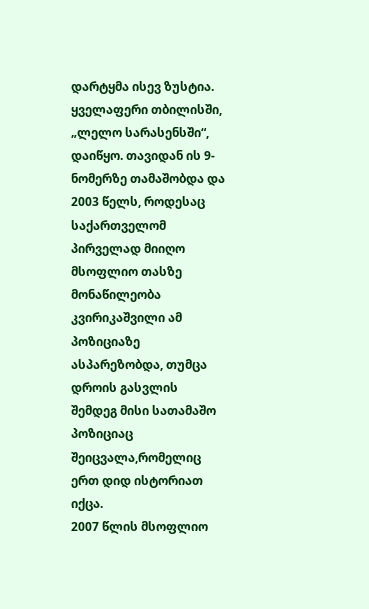დარტყმა ისევ ზუსტია.
ყველაფერი თბილისში, „ლელო სარასენსში“, დაიწყო. თავიდან ის 9- ნომერზე თამაშობდა და 2003 წელს, როდესაც საქართველომ პირველად მიიღო მსოფლიო თასზე მონაწილეობა კვირიკაშვილი ამ პოზიციაზე ასპარეზობდა, თუმცა დროის გასვლის შემდეგ მისი სათამაშო პოზიციაც შეიცვალა,რომელიც ერთ დიდ ისტორიათ იქცა.
2007 წლის მსოფლიო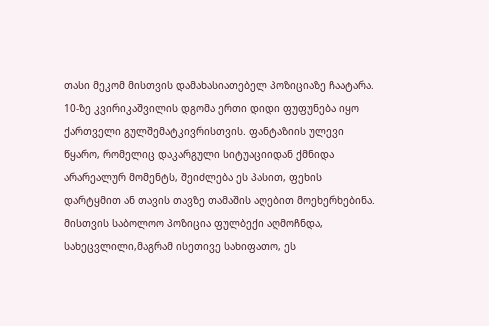თასი მეკომ მისთვის დამახასიათებელ პოზიციაზე ჩაატარა. 10-ზე კვირიკაშვილის დგომა ერთი დიდი ფუფუნება იყო ქართველი გულშემატკივრისთვის. ფანტაზიის ულევი წყარო, რომელიც დაკარგული სიტუაციიდან ქმნიდა არარეალურ მომენტს, შეიძლება ეს პასით, ფეხის დარტყმით ან თავის თავზე თამაშის აღებით მოეხერხებინა.
მისთვის საბოლოო პოზიცია ფულბექი აღმოჩნდა, სახეცვლილი,მაგრამ ისეთივე სახიფათო, ეს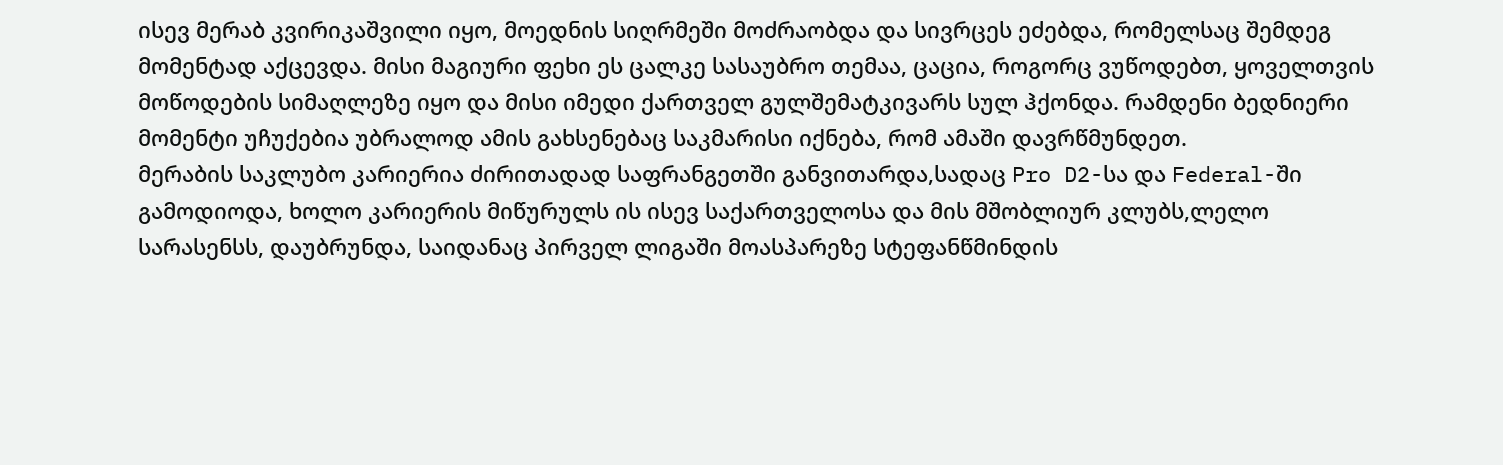ისევ მერაბ კვირიკაშვილი იყო, მოედნის სიღრმეში მოძრაობდა და სივრცეს ეძებდა, რომელსაც შემდეგ მომენტად აქცევდა. მისი მაგიური ფეხი ეს ცალკე სასაუბრო თემაა, ცაცია, როგორც ვუწოდებთ, ყოველთვის მოწოდების სიმაღლეზე იყო და მისი იმედი ქართველ გულშემატკივარს სულ ჰქონდა. რამდენი ბედნიერი მომენტი უჩუქებია უბრალოდ ამის გახსენებაც საკმარისი იქნება, რომ ამაში დავრწმუნდეთ.
მერაბის საკლუბო კარიერია ძირითადად საფრანგეთში განვითარდა,სადაც Pro D2-სა და Federal-ში გამოდიოდა, ხოლო კარიერის მიწურულს ის ისევ საქართველოსა და მის მშობლიურ კლუბს,ლელო სარასენსს, დაუბრუნდა, საიდანაც პირველ ლიგაში მოასპარეზე სტეფანწმინდის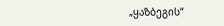„ყაზბეგის“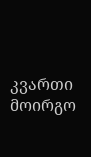კვართი მოირგო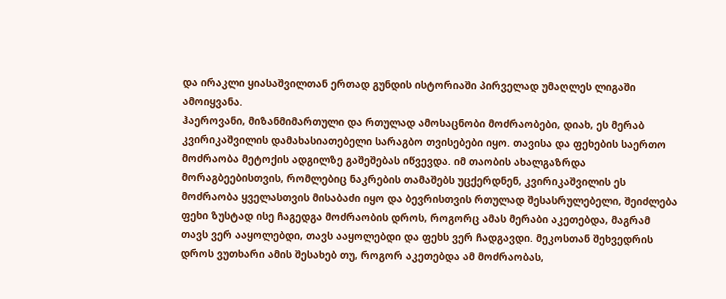და ირაკლი ყიასაშვილთან ერთად გუნდის ისტორიაში პირველად უმაღლეს ლიგაში ამოიყვანა.
ჰაეროვანი, მიზანმიმართული და რთულად ამოსაცნობი მოძრაობები, დიახ, ეს მერაბ კვირიკაშვილის დამახასიათებელი სარაგბო თვისებები იყო. თავისა და ფეხების საერთო მოძრაობა მეტოქის ადგილზე გაშეშებას იწვევდა. იმ თაობის ახალგაზრდა მორაგბეებისთვის, რომლებიც ნაკრების თამაშებს უცქერდნენ, კვირიკაშვილის ეს მოძრაობა ყველასთვის მისაბაძი იყო და ბევრისთვის რთულად შესასრულებელი, შეიძლება ფეხი ზუსტად ისე ჩაგედგა მოძრაობის დროს, როგორც ამას მერაბი აკეთებდა, მაგრამ თავს ვერ ააყოლებდი, თავს ააყოლებდი და ფეხს ვერ ჩადგავდი. მეკოსთან შეხვედრის დროს ვუთხარი ამის შესახებ თუ, როგორ აკეთებდა ამ მოძრაობას,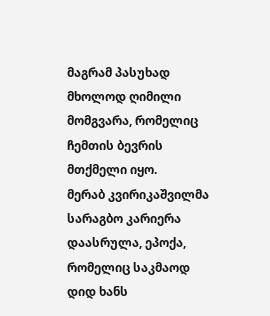მაგრამ პასუხად მხოლოდ ღიმილი მომგვარა, რომელიც ჩემთის ბევრის მთქმელი იყო.
მერაბ კვირიკაშვილმა სარაგბო კარიერა დაასრულა, ეპოქა, რომელიც საკმაოდ დიდ ხანს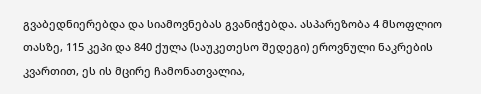გვაბედნიერებდა და სიამოვნებას გვანიჭებდა. ასპარეზობა 4 მსოფლიო თასზე, 115 კეპი და 840 ქულა (საუკეთესო შედეგი) ეროვნული ნაკრების კვართით, ეს ის მცირე ჩამონათვალია,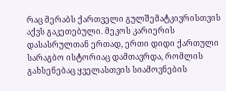რაც მერაბს ქართველი გულშემატკივრისთვის აქვს გაკეთებული. მეკოს კარიერის დასასრულთან ერთად, ერთი დიდი ქართული სარაგბო ისტორიაც დამთავრდა, რომლის გახსენებაც ყველასთვის სიამოვნების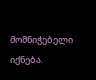მომნიჭებელი იქნება.